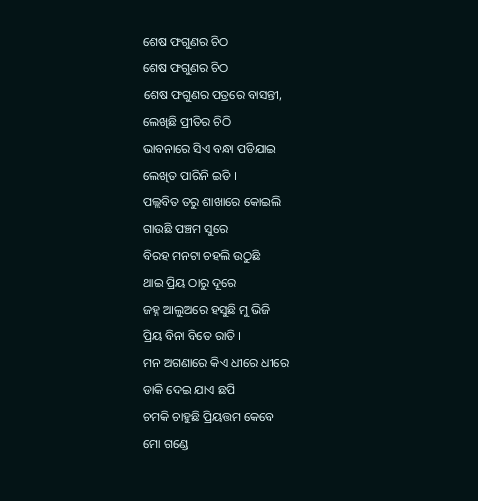ଶେଷ ଫଗୁଣର ଚିଠ
ଶେଷ ଫଗୁଣର ଚିଠ
ଶେଷ ଫଗୁଣର ପତ୍ରରେ ବାସନ୍ତୀ,
ଲେଖିଛି ପ୍ରୀତିର ଚିଠି
ଭାବନାରେ ସିଏ ବନ୍ଧା ପଡିଯାଇ
ଲେଖିତ ପାରିନି ଇତି ।
ପଲ୍ଲବିତ ତରୁ ଶାଖାରେ କୋଇଲି
ଗାଉଛି ପଞ୍ଚମ ସୁରେ
ବିରହ ମନଟା ଚହଲି ଉଠୁଛି
ଥାଇ ପ୍ରିୟ ଠାରୁ ଦୂରେ
ଜହ୍ନ ଆଲୁଅରେ ହସୁଛି ମୁ ଭିଜି
ପ୍ରିୟ ବିନା ବିତେ ରାତି ।
ମନ ଅଗଣାରେ କିଏ ଧୀରେ ଧୀରେ
ଡାକି ଦେଇ ଯାଏ ଛପି
ଚମକି ଚାହୁଛି ପ୍ରିୟତ୍ତମ କେବେ
ମୋ ଗଣ୍ଡେ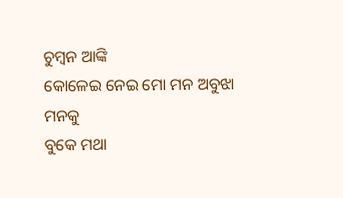ଚୁମ୍ବନ ଆଙ୍କି
କୋଳେଇ ନେଇ ମୋ ମନ ଅବୁଝା ମନକୁ
ବୁକେ ମଥା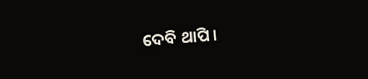ଦେବି ଥାପି ।